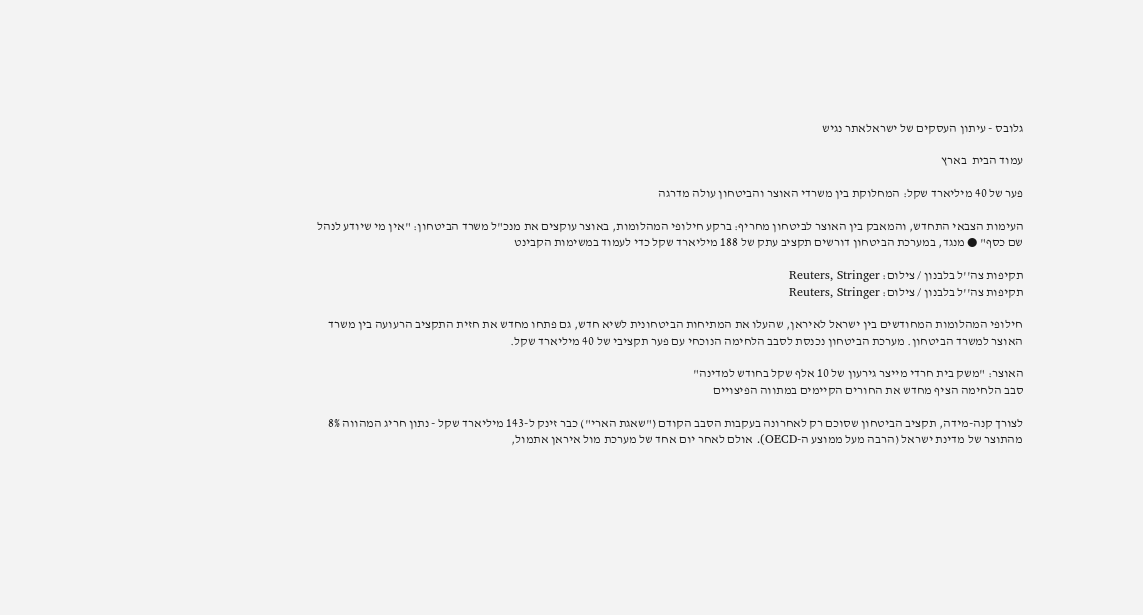גלובס - עיתון העסקים של ישראלאתר נגיש

עמוד הבית  בארץ

פער של 40 מיליארד שקל: המחלוקת בין משרדי האוצר והביטחון עולה מדרגה

העימות הצבאי התחדש, והמאבק בין האוצר לביטחון מחריף: ברקע חילופי המהלומות, באוצר עוקצים את מנכ"ל משרד הביטחון: "אין מי שיודע לנהל שם כסף" ● מנגד, במערכת הביטחון דורשים תקציב עתק של 188 מיליארד שקל כדי לעמוד במשימות הקבינט

תקיפות צה''ל בלבנון / צילום: Reuters, Stringer
תקיפות צה''ל בלבנון / צילום: Reuters, Stringer

חילופי המהלומות המחודשים בין ישראל לאיראן, שהעלו את המתיחות הביטחונית לשיא חדש, גם פתחו מחדש את חזית התקציב הרעועה בין משרד האוצר למשרד הביטחון. מערכת הביטחון נכנסת לסבב הלחימה הנוכחי עם פער תקציבי של 40 מיליארד שקל.

האוצר: "משק בית חרדי מייצר גירעון של 10 אלף שקל בחודש למדינה"
סבב הלחימה הציף מחדש את החורים הקיימים במתווה הפיצויים

לצורך קנה-מידה, תקציב הביטחון שסוכם רק לאחרונה בעקבות הסבב הקודם ("שאגת הארי") כבר זינק ל-143 מיליארד שקל - נתון חריג המהווה 8% מהתוצר של מדינת ישראל (הרבה מעל ממוצע ה-OECD). אולם לאחר יום אחד של מערכת מול איראן אתמול,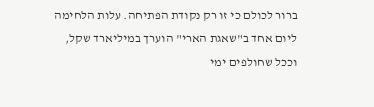ברור לכולם כי זו רק נקודת הפתיחה. עלות הלחימה ליום אחד ב"שאגת הארי" הוערך במיליארד שקל, וככל שחולפים ימי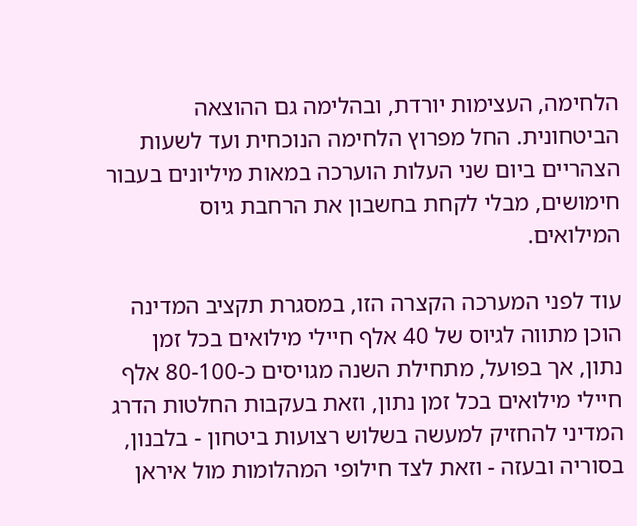הלחימה, העצימות יורדת, ובהלימה גם ההוצאה הביטחונית. החל מפרוץ הלחימה הנוכחית ועד לשעות הצהריים ביום שני העלות הוערכה במאות מיליונים בעבור חימושים, מבלי לקחת בחשבון את הרחבת גיוס המילואים.

עוד לפני המערכה הקצרה הזו, במסגרת תקציב המדינה הוכן מתווה לגיוס של 40 אלף חיילי מילואים בכל זמן נתון, אך בפועל, מתחילת השנה מגויסים כ-80-100 אלף חיילי מילואים בכל זמן נתון, וזאת בעקבות החלטות הדרג המדיני להחזיק למעשה בשלוש רצועות ביטחון - בלבנון, בסוריה ובעזה - וזאת לצד חילופי המהלומות מול איראן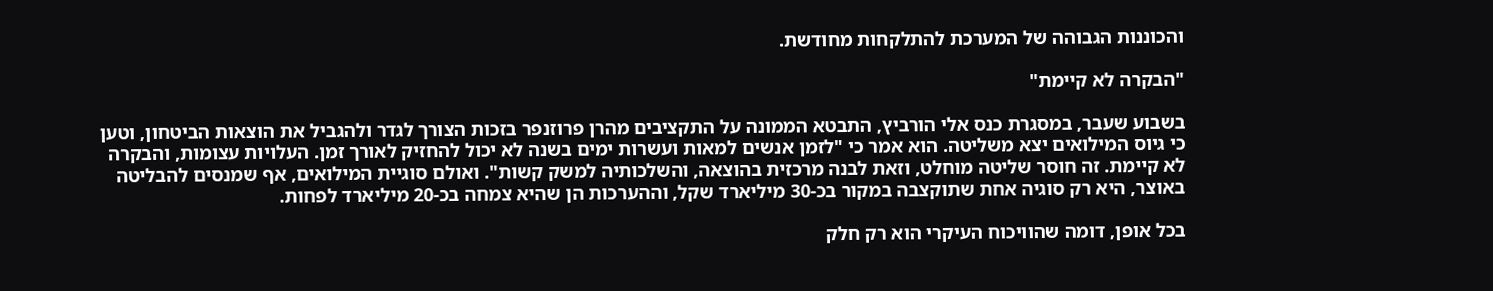והכוננות הגבוהה של המערכת להתלקחות מחודשת.

"הבקרה לא קיימת"

בשבוע שעבר, במסגרת כנס אלי הורביץ, התבטא הממונה על התקציבים מהרן פרוזנפר בזכות הצורך לגדר ולהגביל את הוצאות הביטחון, וטען כי גיוס המילואים יצא משליטה. הוא אמר כי "לזמן אנשים למאות ועשרות ימים בשנה לא יכול להחזיק לאורך זמן. העלויות עצומות, והבקרה לא קיימת. זה חוסר שליטה מוחלט, וזאת לבנה מרכזית בהוצאה, והשלכותיה למשק קשות". ואולם סוגיית המילואים, אף שמנסים להבליטה באוצר, היא רק סוגיה אחת שתוקצבה במקור בכ-30 מיליארד שקל, וההערכות הן שהיא צמחה בכ-20 מיליארד לפחות.

בכל אופן, דומה שהוויכוח העיקרי הוא רק חלק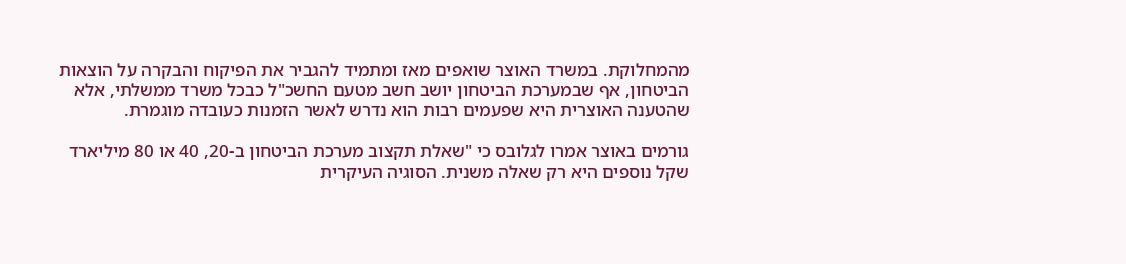מהמחלוקת. במשרד האוצר שואפים מאז ומתמיד להגביר את הפיקוח והבקרה על הוצאות הביטחון, אף שבמערכת הביטחון יושב חשב מטעם החשכ"ל כבכל משרד ממשלתי, אלא שהטענה האוצרית היא שפעמים רבות הוא נדרש לאשר הזמנות כעובדה מוגמרת.

גורמים באוצר אמרו לגלובס כי "שאלת תקצוב מערכת הביטחון ב-20, 40 או 80 מיליארד שקל נוספים היא רק שאלה משנית. הסוגיה העיקרית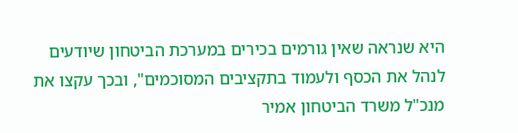היא שנראה שאין גורמים בכירים במערכת הביטחון שיודעים לנהל את הכסף ולעמוד בתקציבים המסוכמים", ובכך עקצו את מנכ"ל משרד הביטחון אמיר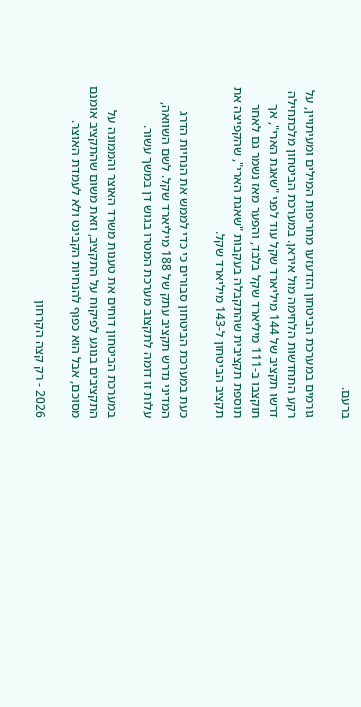ברעם.

גורמים במערכת הביטחון הזדעזעו מחריפות המילים ומעיתויין, על רקע התחדשות הלחימה מול איראן. במערכת הביטחון מלכתחילה דרשו תקציב של 144 מיליארד שקל עוד לפני "שאגת הארי", אך תוקצבו ב-111 מיליארד שקל בלבד, והפער מאז נשמר גם לאחר תוספת תקציבית שהתקבלה בעקבות "שאגת הארי", שהקפיצה את תקציב הביטחון ל-143 מיליארד שקל.

כעת במערכת הביטחון סבורים כי כדי לממש את הנחיות הדרג המדיני נדרש תקציב עתק של 188 מיליארד שקל. לשם השוואה, עלות זו דומה לתקצוב מערכת המטרו בגוש דן במשך עשור.

במערכת הביטחון דוחים את טענות משרד האוצר והממונה על התקציבים בנוגע לפיקוח על התקציב, וזאת משום שהתקציב אומנם מסוכם, אבל הוא כפוף להנחיות הקבינט ולא לעמדת האוצר.

2026 - רק קצה הקרחון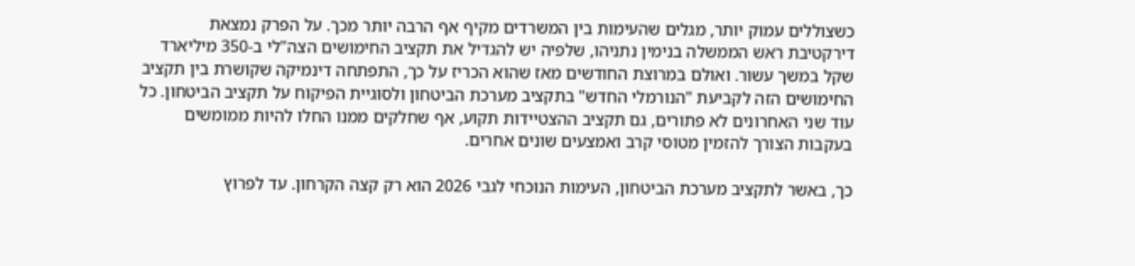כשצוללים עמוק יותר, מגלים שהעימות בין המשרדים מקיף אף הרבה יותר מכך. על הפרק נמצאת דירקטיבת ראש הממשלה בנימין נתניהו, שלפיה יש להגדיל את תקציב החימושים הצה"לי ב-350 מיליארד שקל במשך עשור. ואולם במרוצת החודשים מאז שהוא הכריז על כך, התפתחה דינמיקה שקושרת בין תקציב החימושים הזה לקביעת "הנורמלי החדש" בתקציב מערכת הביטחון ולסוגיית הפיקוח על תקציב הביטחון. כל עוד שני האחרונים לא פתורים, גם תקציב ההצטיידות תקוע, אף שחלקים ממנו החלו להיות ממומשים בעקבות הצורך להזמין מטוסי קרב ואמצעים שונים אחרים.

כך, באשר לתקציב מערכת הביטחון, העימות הנוכחי לגבי 2026 הוא רק קצה הקרחון. עד לפרוץ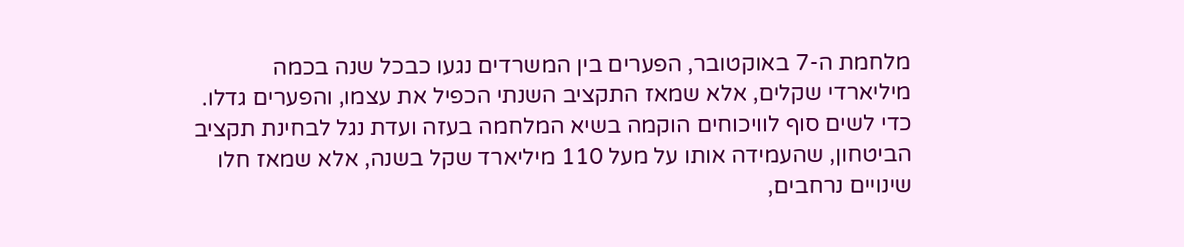מלחמת ה-7 באוקטובר, הפערים בין המשרדים נגעו כבכל שנה בכמה מיליארדי שקלים, אלא שמאז התקציב השנתי הכפיל את עצמו, והפערים גדלו. כדי לשים סוף לוויכוחים הוקמה בשיא המלחמה בעזה ועדת נגל לבחינת תקציב הביטחון, שהעמידה אותו על מעל 110 מיליארד שקל בשנה, אלא שמאז חלו שינויים נרחבים,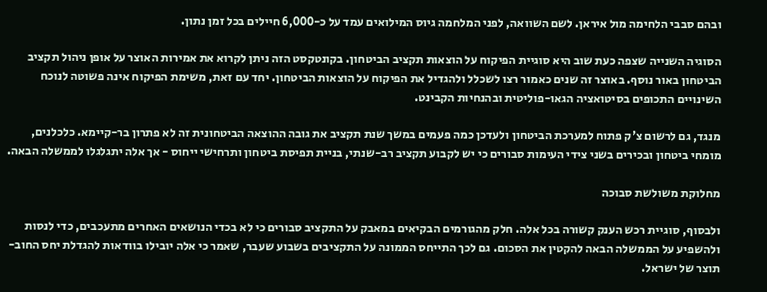ובהם סבבי הלחימה מול איראן. לשם השוואה, לפני המלחמה גיוס המילואים עמד על כ-6,000 חיילים בכל זמן נתון.

הסוגיה השנייה שצפה כעת שוב היא סוגיית הפיקוח על הוצאות תקציב הביטחון. בקונטקסט הזה ניתן לקרוא את אמירות האוצר על אופן ניהול תקציב הביטחון באור נוסף. באוצר זה שנים כאמור רצו לשכלל ולהגדיל את הפיקוח על הוצאות הביטחון. יחד עם זאת, משימת הפיקוח אינה פשוטה לנוכח השינויים התכופים בסיטואציה הגאו-פוליטית ובהנחיות הקבינט.

מנגד, גם לרשום צ'ק פתוח למערכת הביטחון ולעדכן כמה פעמים במשך שנת תקציב את גובה ההוצאה הביטחונית זה לא פתרון בר-קיימא. כלכלנים, מומחי ביטחון ובכירים בשני צידי העימות סבורים כי יש לקבוע תקציב רב-שנתי, בניית תפיסת ביטחון ותרחישי ייחוס - אך אלה יתגלגלו לממשלה הבאה.

מחלוקת משולשת סבוכה

ולבסוף, סוגיית רכש הענק קשורה בכל אלה. חלק מהגורמים הבקיאים במאבק על התקציב סבורים כי לא בכדי הנושאים האחרים מתעכבים, כדי לנסות ולהשפיע על הממשלה הבאה להקטין את הסכום. גם לכך התייחס הממונה על התקציבים בשבוע שעבר, שאמר כי אלה יובילו בוודאות להגדלת יחס החוב-תוצר של ישראל.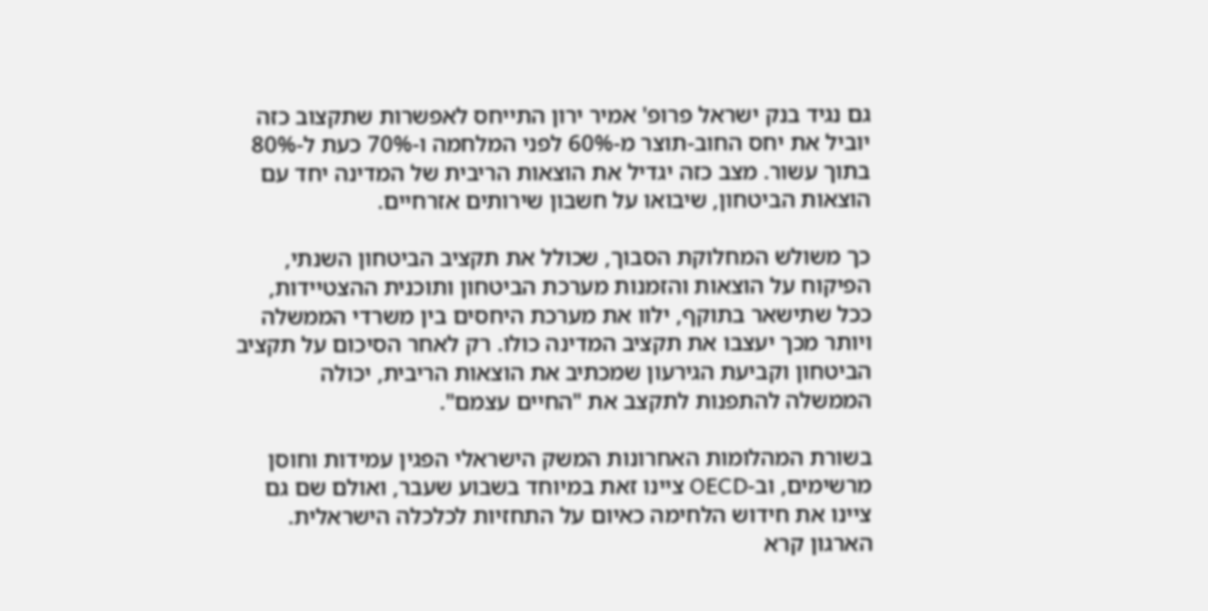גם נגיד בנק ישראל פרופ' אמיר ירון התייחס לאפשרות שתקצוב כזה יוביל את יחס החוב-תוצר מ-60% לפני המלחמה ו-70% כעת ל-80% בתוך עשור. מצב כזה יגדיל את הוצאות הריבית של המדינה יחד עם הוצאות הביטחון, שיבואו על חשבון שירותים אזרחיים.

כך משולש המחלוקת הסבוך, שכולל את תקציב הביטחון השנתי, הפיקוח על הוצאות והזמנות מערכת הביטחון ותוכנית ההצטיידות, ככל שתישאר בתוקף, ילוו את מערכת היחסים בין משרדי הממשלה ויותר מכך יעצבו את תקציב המדינה כולו. רק לאחר הסיכום על תקציב הביטחון וקביעת הגירעון שמכתיב את הוצאות הריבית, יכולה הממשלה להתפנות לתקצב את "החיים עצמם".

בשורת המהלומות האחרונות המשק הישראלי הפגין עמידות וחוסן מרשימים, וב-OECD ציינו זאת במיוחד בשבוע שעבר, ואולם שם גם ציינו את חידוש הלחימה כאיום על התחזיות לכלכלה הישראלית. הארגון קרא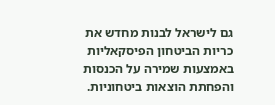גם לישראל לבנות מחדש את כריות הביטחון הפיסקאליות באמצעות שמירה על הכנסות והפחתת הוצאות ביטחוניות.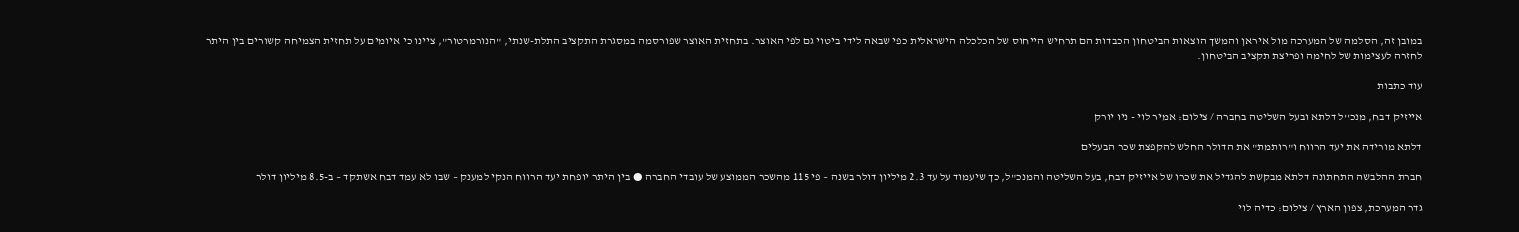במובן זה, הסלמה של המערכה מול איראן והמשך הוצאות הביטחון הכבדות הם תרחיש הייחוס של הכלכלה הישראלית כפי שבאה לידי ביטוי גם לפי האוצר. בתחזית האוצר שפורסמה במסגרת התקציב התלת-שנתי, "הנורמרטור", ציינו כי איומים על תחזית הצמיחה קשורים בין היתר לחזרה לעצימות של לחימה ופריצת תקציב הביטחון.

עוד כתבות

אייזיק דבח, מנכ''ל דלתא ובעל השליטה בחברה / צילום: אמיר לוי - ניו יורק

דלתא מורידה את יעד הרווח ו"רותמת" את הדולר החלש להקפצת שכר הבעלים

חברת ההלבשה התחתונה דלתא מבקשת להגדיל את שכרו של אייזיק דבח, בעל השליטה והמנכ"ל, כך שיעמוד על עד 2.3 מיליון דולר בשנה – פי 115 מהשכר הממוצע של עובדי החברה ● בין היתר יופחת יעד הרווח הנקי למענק – שבו לא עמד דבח אשתקד – ב-8.5 מיליון דולר

גדר המערכת, צפון הארץ / צילום: כדיה לוי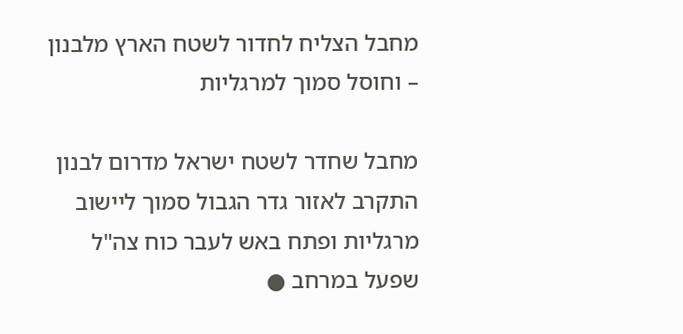מחבל הצליח לחדור לשטח הארץ מלבנון – וחוסל סמוך למרגליות

מחבל שחדר לשטח ישראל מדרום לבנון התקרב לאזור גדר הגבול סמוך ליישוב מרגליות ופתח באש לעבר כוח צה"ל שפעל במרחב ●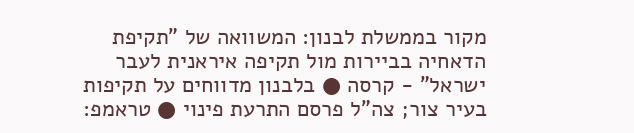מקור בממשלת לבנון: המשוואה של "תקיפת הדאחיה בביירות מול תקיפה איראנית לעבר ישראל" - קרסה ● בלבנון מדווחים על תקיפות בעיר צור; צה"ל פרסם התרעת פינוי ● טראמפ: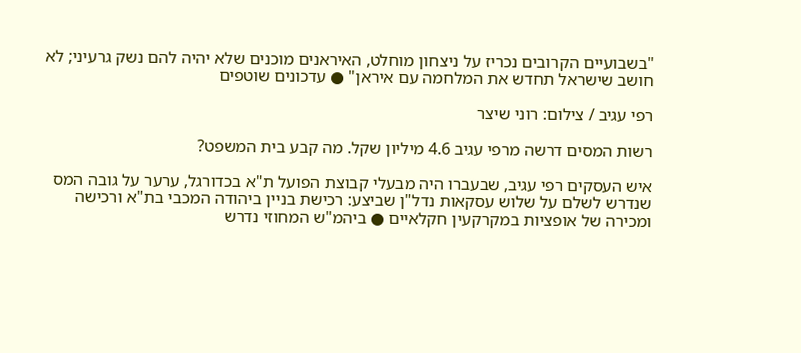"בשבועיים הקרובים נכריז על ניצחון מוחלט, האיראנים מוכנים שלא יהיה להם נשק גרעיני; לא חושב שישראל תחדש את המלחמה עם איראן" ● עדכונים שוטפים

רפי עגיב / צילום: רוני שיצר

רשות המסים דרשה מרפי עגיב 4.6 מיליון שקל. מה קבע בית המשפט?

איש העסקים רפי עגיב, שבעברו היה מבעלי קבוצת הפועל ת"א בכדורגל, ערער על גובה המס שנדרש לשלם על שלוש עסקאות נדל"ן שביצע: רכישת בניין ביהודה המכבי בת"א ורכישה ומכירה של אופציות במקרקעין חקלאיים ● ביהמ"ש המחוזי נדרש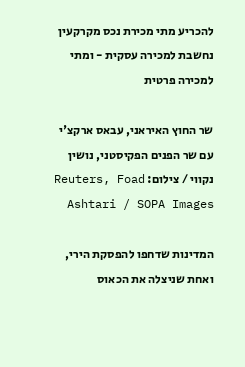להכריע מתי מכירת נכס מקרקעין נחשבת למכירה עסקית - ומתי למכירה פרטית

שר החוץ האיראני, עבאס ארקצ'י עם שר הפנים הפקיסטני, נושין נקווי / צילום: Reuters, Foad Ashtari / SOPA Images

המדינות שדחפו להפסקת הירי, ואחת שניצלה את הכאוס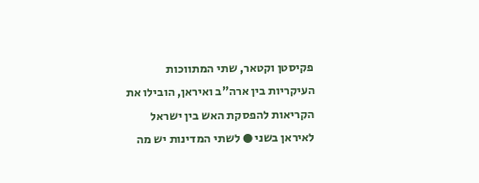פקיסטן וקטאר, שתי המתווכות העיקריות בין ארה"ב ואיראן, הובילו את הקריאות להפסקת האש בין ישראל לאיראן בשני ● לשתי המדינות יש מה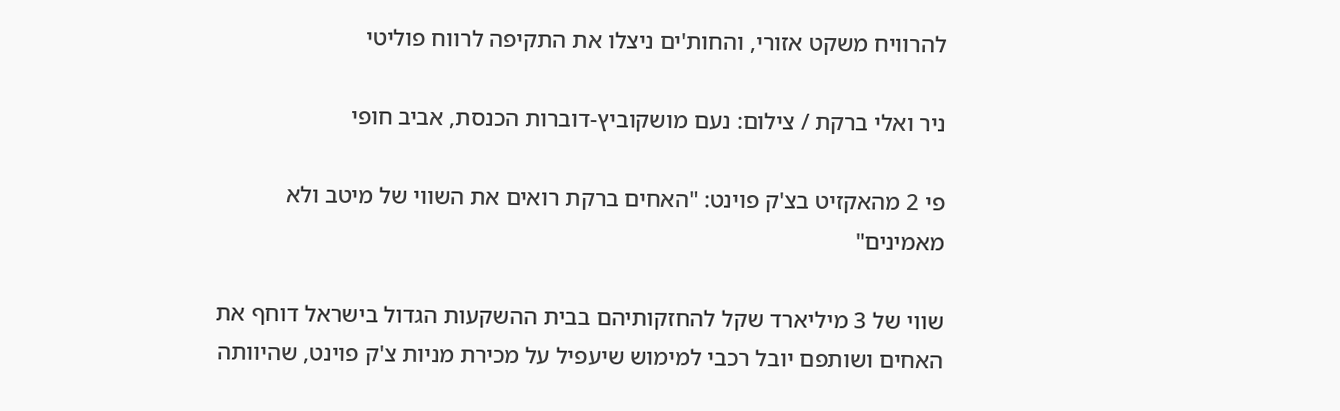להרוויח משקט אזורי, והחות'ים ניצלו את התקיפה לרווח פוליטי

ניר ואלי ברקת / צילום: נעם מושקוביץ-דוברות הכנסת, אביב חופי

פי 2 מהאקזיט בצ'ק פוינט: "האחים ברקת רואים את השווי של מיטב ולא מאמינים"

שווי של 3 מיליארד שקל להחזקותיהם בבית ההשקעות הגדול בישראל דוחף את האחים ושותפם יובל רכבי למימוש שיעפיל על מכירת מניות צ'ק פוינט, שהיוותה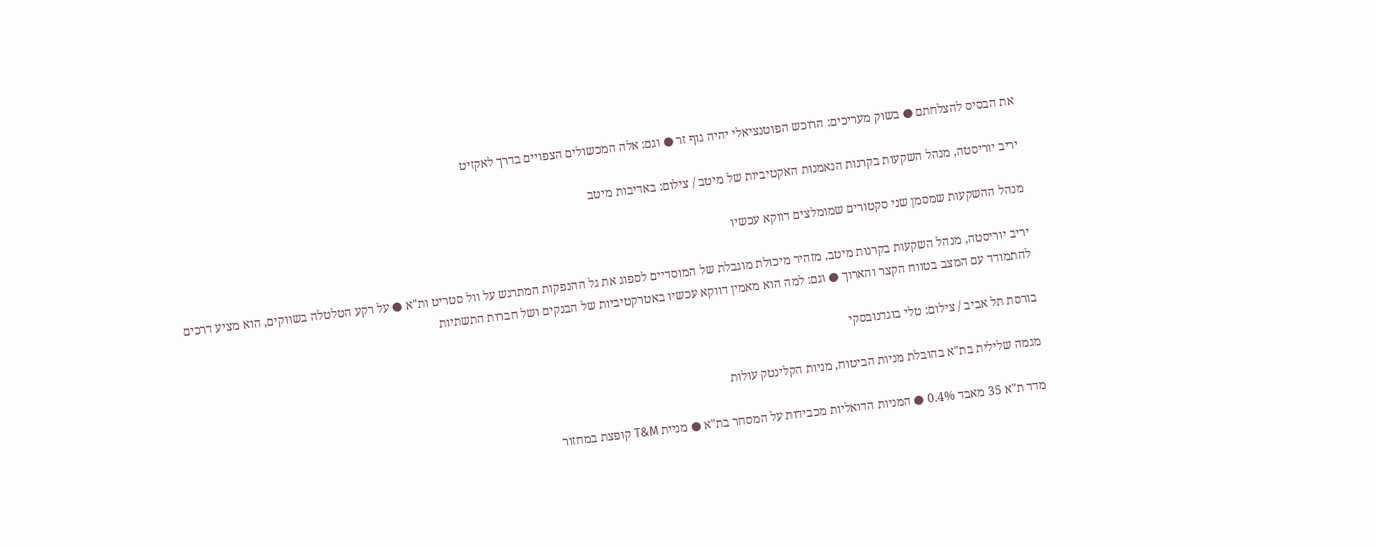את הבסיס להצלחתם ● בשוק מעריכים: הרוכש הפוטנציאלי יהיה גוף זר ● וגם: אלה המכשולים הצפויים בדרך לאקזיט

יריב יוריסטה, מנהל השקעות בקרנות הנאמנות האקטיביות של מיטב / צילום: באדיבות מיטב

מנהל ההשקעות שמסמן שני סקטורים שמומלצים דווקא עכשיו

יריב יוריסטה, מנהל השקעות בקרנות מיטב, מזהיר מיכולת מוגבלת של המוסדיים לספוג את גל ההנפקות המתרגש על וול סטריט ות"א ● על רקע הטלטלה בשווקים, הוא מציע דרכים להתמודד עם המצב בטווח הקצר והארוך ● וגם: למה הוא מאמין דווקא עכשיו באטרקטיביות של הבנקים ושל חברות התשתיות

בורסת תל אביב / צילום: טלי בוגדנובסקי

מגמה שלילית בת"א בהובלת מניות הביטוח, מניות הקלינטק עולות

מדד ת"א 35 מאבד 0.4% ● המניות הדואליות מכבידות על המסחר בת"א ● מניית T&M קופצת במחזור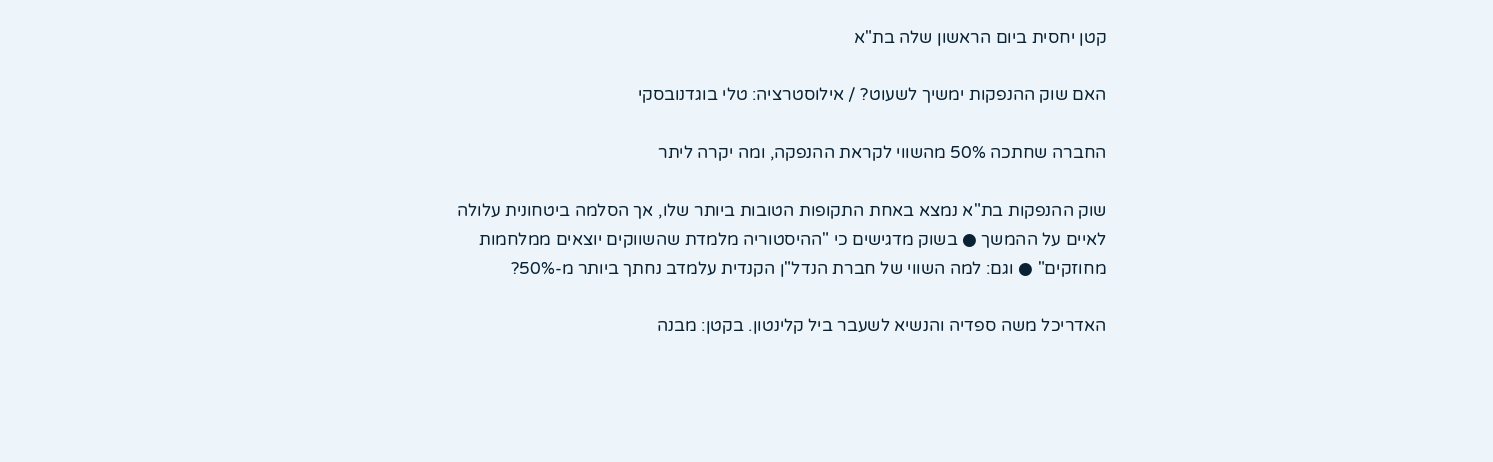קטן יחסית ביום הראשון שלה בת"א

האם שוק ההנפקות ימשיך לשעוט? / אילוסטרציה: טלי בוגדנובסקי

החברה שחתכה 50% מהשווי לקראת ההנפקה, ומה יקרה ליתר

שוק ההנפקות בת"א נמצא באחת התקופות הטובות ביותר שלו, אך הסלמה ביטחונית עלולה לאיים על ההמשך ● בשוק מדגישים כי "ההיסטוריה מלמדת שהשווקים יוצאים ממלחמות מחוזקים" ● וגם: למה השווי של חברת הנדל"ן הקנדית עלמדב נחתך ביותר מ-50%?

האדריכל משה ספדיה והנשיא לשעבר ביל קלינטון. בקטן: מבנה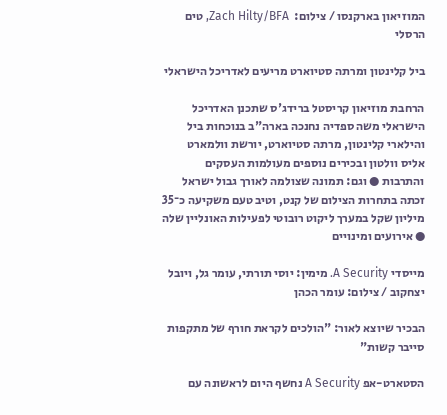המוזיאון בארקנסו / צילום:  Zach Hilty/BFA, טים הרסלי

ביל קלינטון ומרתה סטיוארט מריעים לאדריכל הישראלי

הרחבת מוזיאון קריסטל ברידג'ס שתכנן האדריכל הישראלי משה ספדיה נחנכה בארה"ב בנוכחות ביל והילארי קלינטון, מרתה סטיוארט, יורשת וולמארט אליס וולטון ובכירים נוספים מעולמות העסקים והתרבות ● וגם: תמונה שצולמה לאורך גבול ישראל זכתה בתחרות הצילום של קנט, וטיב טעם משקיעה כ־35 מיליון שקל במערך ליקוט רובוטי לפעילות האונליין שלה ● אירועים ומינויים

מייסדי A Security. מימין: יוסי תורתי, עומר גל, ויובל יצחקוב / צילום: עומר הכהן

הבכיר שיוצא לאור: "הולכים לקראת חורף של מתקפות סייבר קשות"

הסטארט-אפ A Security נחשף היום לראשונה עם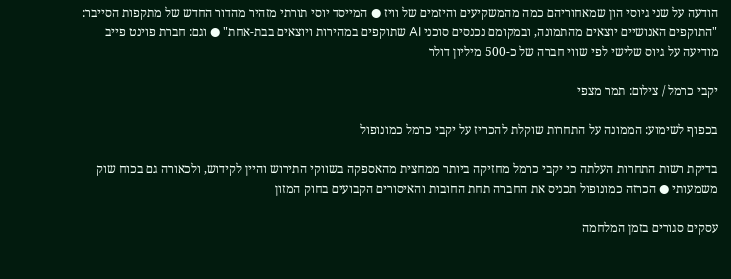הודעה על שני גיוסי הון שמאחוריהם כמה מהמשקיעים והיזמים של וויז ● המייסד יוסי תורתי מזהיר מהדור החדש של מתקפות הסייבר: "התוקפים האנושיים יוצאים מהתמונה, ובמקומם נכנסים סוכני AI שתוקפים במהירות ויוצאים בבת-אחת" ● וגם: חברת פוינט פייב מודיעה על גיוס שלישי לפי שווי חברה של כ-500 מיליון דולר

יקבי כרמל / צילום: תמר מצפי

בכפוף לשימוע: הממונה על התחרות שוקלת להכריז על יקבי כרמל כמונופול

בדיקת רשות התחרות העלתה כי יקבי כרמל מחזיקה ביותר ממחצית מהאספקה בשווקי התירוש והיין לקידוש, ולכאורה גם בכוח שוק משמעותי ● הכרזה כמונופול תכניס את החברה תחת החובות והאיסורים הקבועים בחוק המזון

עסקים סגורים בזמן המלחמה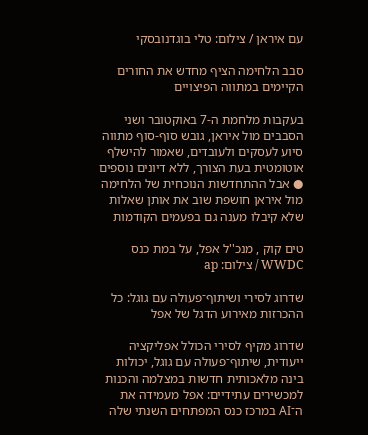עם איראן / צילום: טלי בוגדנובסקי

סבב הלחימה הציף מחדש את החורים הקיימים במתווה הפיצויים

בעקבות מלחמת ה-7 באוקטובר ושני הסבבים מול איראן, גובש סוף-סוף מתווה סיוע לעסקים ולעובדים, שאמור להישלף אוטומטית בעת הצורך, ללא דיונים נוספים ● אבל ההתחדשות הנוכחית של הלחימה מול איראן חושפת שוב את אותן שאלות שלא קיבלו מענה גם בפעמים הקודמות

טים קוק , מנכ''ל אפל, על במת כנס WWDC / צילום: ap

שדרוג לסירי ושיתוף־פעולה עם גוגל: כל ההכרזות מאירוע הדגל של אפל

שדרוג מקיף לסירי הכולל אפליקציה ייעודית, שיתוף־פעולה עם גוגל, יכולות בינה מלאכותית חדשות במצלמה והכנות למכשירים עתידיים: אפל מעמידה את ה־AI במרכז כנס המפתחים השנתי שלה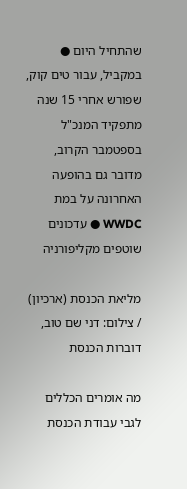שהתחיל היום ● במקביל, עבור טים קוק, שפורש אחרי 15 שנה מתפקיד המנכ"ל בספטמבר הקרוב, מדובר גם בהופעה האחרונה על במת WWDC ● עדכונים שוטפים מקליפורניה

מליאת הכנסת (ארכיון) / צילום: דני שם טוב, דוברות הכנסת

מה אומרים הכללים לגבי עבודת הכנסת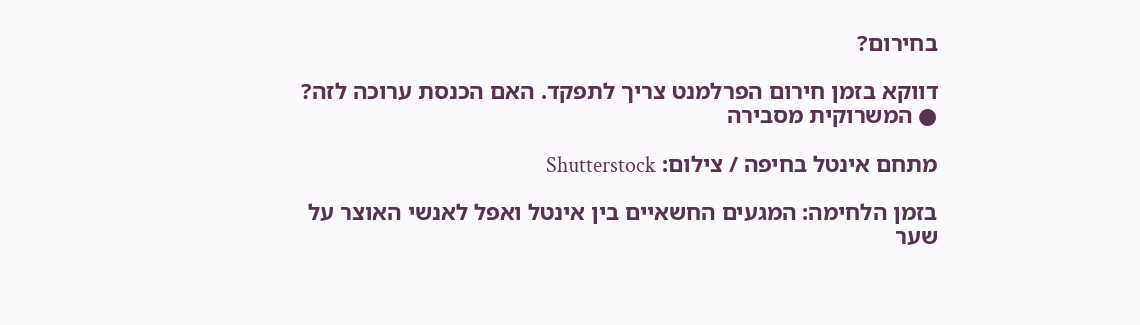בחירום?

דווקא בזמן חירום הפרלמנט צריך לתפקד. האם הכנסת ערוכה לזה? ● המשרוקית מסבירה

מתחם אינטל בחיפה / צילום: Shutterstock

בזמן הלחימה: המגעים החשאיים בין אינטל ואפל לאנשי האוצר על שער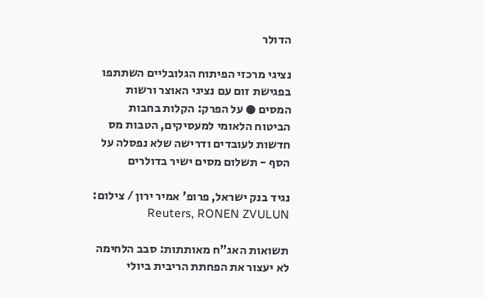הדולר

נציגי מרכזי הפיתוח הגלובליים השתתפו בפגישת זום עם נציגי האוצר ורשות המסים ● על הפרק: הקלות בחבות הביטוח הלאומי למעסיקים, הטבות מס חדשות לעובדים ודרישה שלא נפסלה על הסף - תשלום מסים ישיר בדולרים

נגיד בנק ישראל, פרופ' אמיר ירון / צילום: Reuters, RONEN ZVULUN

תשואות האג"ח מאותתות: סבב הלחימה לא יעצור את הפחתת הריבית ביולי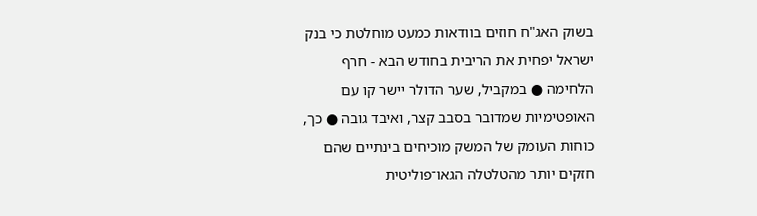בשוק האג"ח חוזים בוודאות כמעט מוחלטת כי בנק ישראל יפחית את הריבית בחודש הבא - חרף הלחימה ● במקביל, שער הדולר יישר קו עם האופטימיות שמדובר בסבב קצר, ואיבד גובה ● כך, כוחות העומק של המשק מוכיחים בינתיים שהם חזקים יותר מהטלטלה הגאו־פוליטית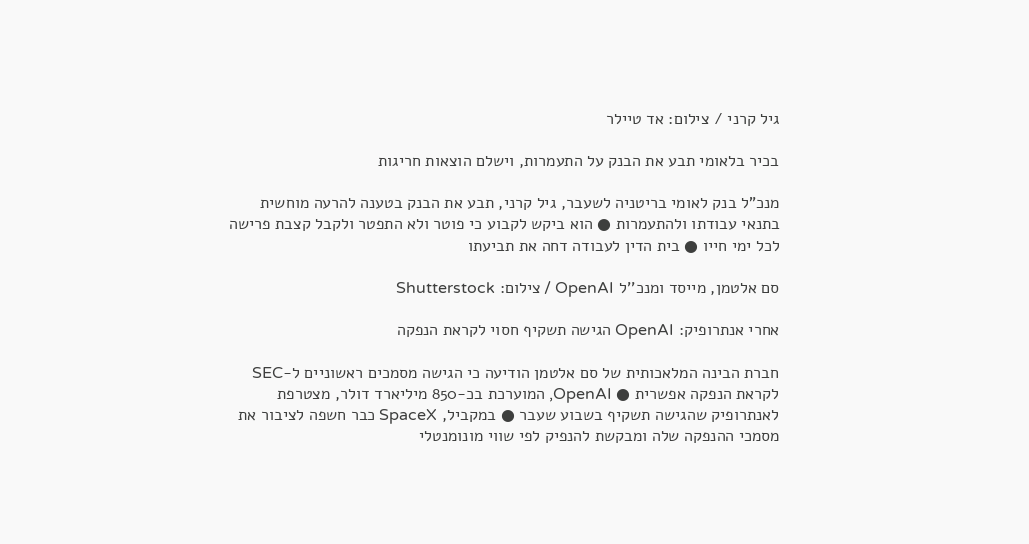גיל קרני / צילום: אד טיילר

בכיר בלאומי תבע את הבנק על התעמרות, וישלם הוצאות חריגות

מנכ"ל בנק לאומי בריטניה לשעבר, גיל קרני, תבע את הבנק בטענה להרעה מוחשית בתנאי עבודתו ולהתעמרות ● הוא ביקש לקבוע כי פוטר ולא התפטר ולקבל קצבת פרישה לכל ימי חייו ● בית הדין לעבודה דחה את תביעתו

סם אלטמן, מייסד ומנכ''ל OpenAI / צילום: Shutterstock

אחרי אנתרופיק: OpenAI הגישה תשקיף חסוי לקראת הנפקה

חברת הבינה המלאכותית של סם אלטמן הודיעה כי הגישה מסמכים ראשוניים ל-SEC לקראת הנפקה אפשרית ● OpenAI, המוערכת בכ-850 מיליארד דולר, מצטרפת לאנתרופיק שהגישה תשקיף בשבוע שעבר ● במקביל, SpaceX כבר חשפה לציבור את מסמכי ההנפקה שלה ומבקשת להנפיק לפי שווי מונומנטלי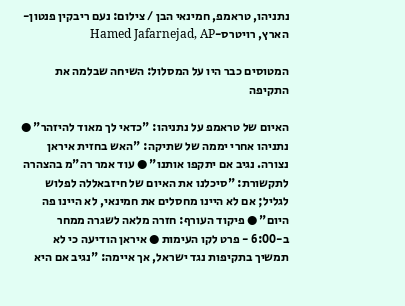נתניהו, טראמפ, חמינאי הבן / צילום: נעם ריבקין פנטון-הארץ, רויטרס-Hamed Jafarnejad, AP

המטוסים כבר היו על המסלול: השיחה שבלמה את התקיפה

האיום של טראמפ על נתניהו: "כדאי לך מאוד להיזהר" ● נתניהו אחרי יממה של שתיקה: "האש בחזית איראן נצורה. נגיב אם יתקפו אותנו" ● עוד אמר רה"מ בהצהרה לתקשורת: "סיכלנו את האיום של חיזבאללה לפלוש לגליל; אם לא היינו מחסלים את חמינאי, לא היינו פה היום" ● פיקוד העורף: חזרה מלאה לשגרה ממחר ב-6:00 - פרט לקו העימות ● איראן הודיעה כי לא תמשיך בתקיפות נגד ישראל, אך איימה: "נגיב אם היא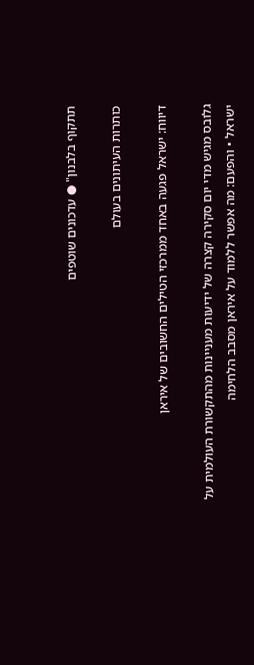תתקוף בלבנון" ● עדכונים שוטפים

כותרות העיתונים בעולם

דיווח: ישראל פגעה באחד ממרכזי הטילים החשובים של איראן

גלובס מגיש מדי יום סקירה קצרה של ידיעות מעניינות מהתקשורת העולמית על ישראל • והפעם: מה אפשר ללמוד על איראן מסבב הלחימה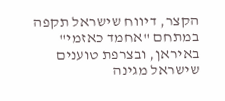הקצר, דיווח שישראל תקפה במתחם "אחמד כאזמי" באיראן, ובצרפת טוענים שישראל מגינה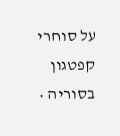על סוחרי קפטגון בסוריה •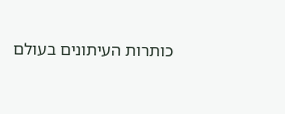כותרות העיתונים בעולם